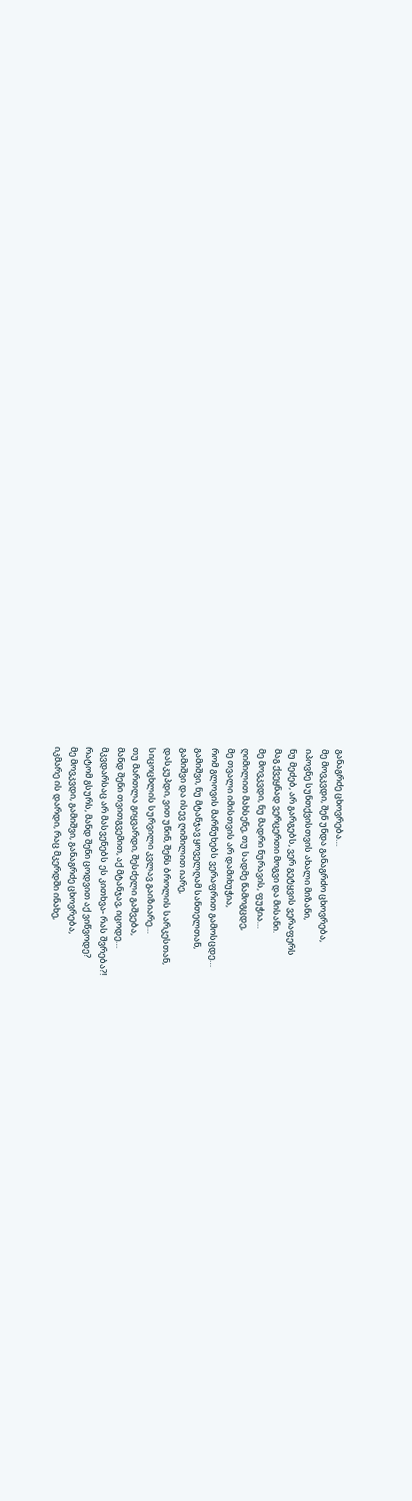განაგრძე ცხოვრება…
მე მოვკვდი, შენ უნდა განაგრძო ცხოვრება,
იპოვნე სუნთქვისთვის ახალი მიზანი,
ნუ მეძებ, არ გარგებს, ვერ გეტყვის ვერაფერს
მაგ ქვეყნად ვერცერთი მოგვი და მისანი.
მე მოვკვდი, ნუ მადრი ნურავის, ფუჭია…
ღიმილით მახსენე, თუ სადმე წამოგცდე,
მე თვალი იმისთვის არ დამიხუჭია,
რომ გლოვის მარწუხებს ვერაფრით გამოსცდე…
გამიშვი, ნუ მტანჯავ ყოველღამ სანთელთან,
გამიშვი და ისევ ღიმილით იარე,
დასკუპდი, ვით უწინ, შენს ბროლის სარკესთან,
სიცოცხლის სურვილი კვლავ გაიზიარე…
თუ მართლა გიყვარდი, შესძელი გაშვება,
მანდ შენი თვითგვემით, აქ მტანჯავ, იცოდე…
მკვდარსაც არ მასვენებს ეს კითხვა- რას შვრება?!
რატომ გსურს, მანდ შენი ცოდვით აქ ვიწვოდე?
მე მოვკვდი, გამიშვი, განაგრძე ცხოვრება,
იკმარე ის დარდი, რაც მკერდში ინახე,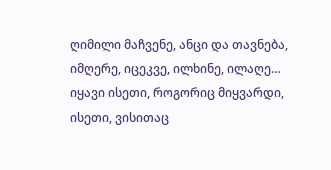ღიმილი მაჩვენე, ანცი და თავნება,
იმღერე, იცეკვე, ილხინე, ილაღე…
იყავი ისეთი, როგორიც მიყვარდი,
ისეთი, ვისითაც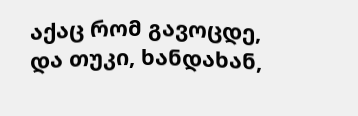აქაც რომ გავოცდე,
და თუკი, ხანდახან,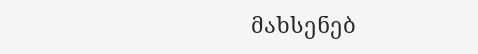მახსენებ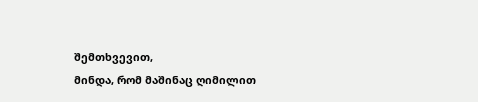შემთხვევით,
მინდა, რომ მაშინაც ღიმილით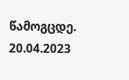წამოგცდე.
20.04.2023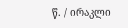წ. / ირაკლი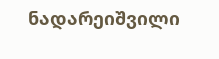ნადარეიშვილი